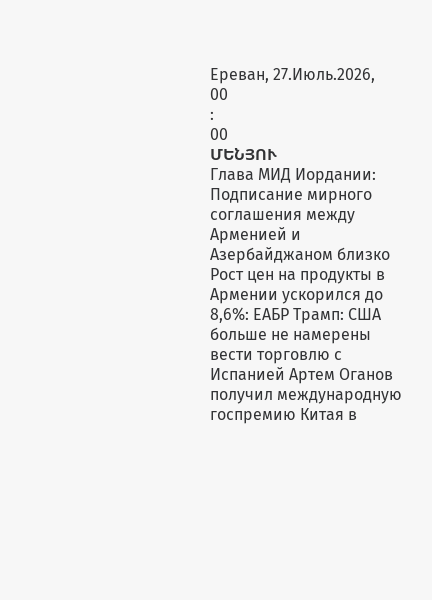Ереван, 27.Июль.2026,
00
:
00
ՄԵՆՅՈՒ
Глава МИД Иордании: Подписание мирного соглашения между Арменией и Азербайджаном близко Рост цен на продукты в Армении ускорился до 8,6%: ЕАБР Трамп: США больше не намерены вести торговлю с Испанией Артем Оганов получил международную госпремию Китая в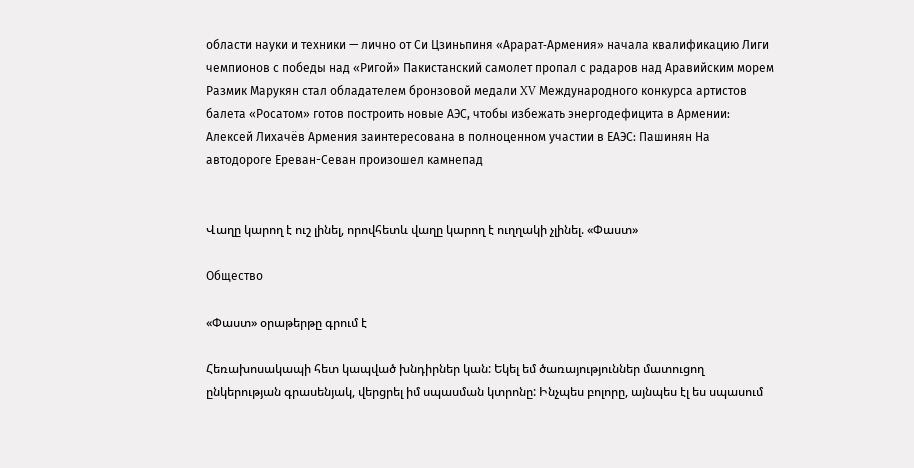области науки и техники — лично от Си Цзиньпиня «Арарат‑Армения» начала квалификацию Лиги чемпионов с победы над «Ригой» Пакистанский самолет пропал с радаров над Аравийским морем Размик Марукян стал обладателем бронзовой медали XV Международного конкурса артистов балета «Росатом» готов построить новые АЭС, чтобы избежать энергодефицита в Армении: Алексей Лихачёв Армения заинтересована в полноценном участии в ЕАЭС: Пашинян На автодороге Ереван-Севан произошел камнепад


Վաղը կարող է ուշ լինել, որովհետև վաղը կարող է ուղղակի չլինել. «Փաստ»

Общество

«Փաստ» օրաթերթը գրում է

Հեռախոսակապի հետ կապված խնդիրներ կան: Եկել եմ ծառայություններ մատուցող ընկերության գրասենյակ, վերցրել իմ սպասման կտրոնը: Ինչպես բոլորը, այնպես էլ ես սպասում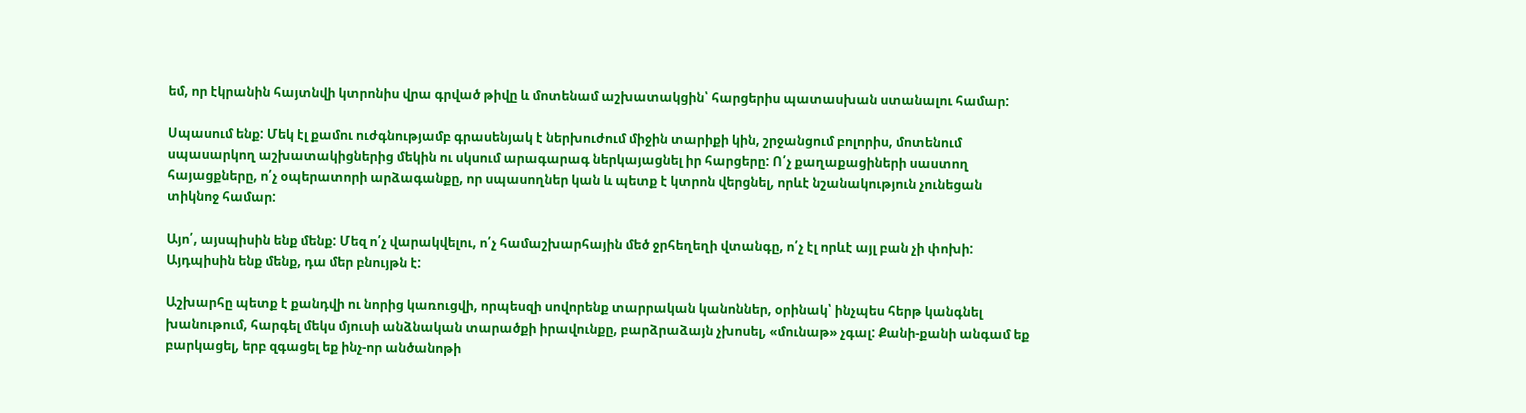եմ, որ էկրանին հայտնվի կտրոնիս վրա գրված թիվը և մոտենամ աշխատակցին՝ հարցերիս պատասխան ստանալու համար:

Սպասում ենք: Մեկ էլ քամու ուժգնությամբ գրասենյակ է ներխուժում միջին տարիքի կին, շրջանցում բոլորիս, մոտենում սպասարկող աշխատակիցներից մեկին ու սկսում արագարագ ներկայացնել իր հարցերը: Ո՛չ քաղաքացիների սաստող հայացքները, ո՛չ օպերատորի արձագանքը, որ սպասողներ կան և պետք է կտրոն վերցնել, որևէ նշանակություն չունեցան տիկնոջ համար:

Այո՛, այսպիսին ենք մենք: Մեզ ո՛չ վարակվելու, ո՛չ համաշխարհային մեծ ջրհեղեղի վտանգը, ո՛չ էլ որևէ այլ բան չի փոխի: Այդպիսին ենք մենք, դա մեր բնույթն է:

Աշխարհը պետք է քանդվի ու նորից կառուցվի, որպեսզի սովորենք տարրական կանոններ, օրինակ՝ ինչպես հերթ կանգնել խանութում, հարգել մեկս մյուսի անձնական տարածքի իրավունքը, բարձրաձայն չխոսել, «մունաթ» չգալ: Քանի-քանի անգամ եք բարկացել, երբ զգացել եք ինչ-որ անծանոթի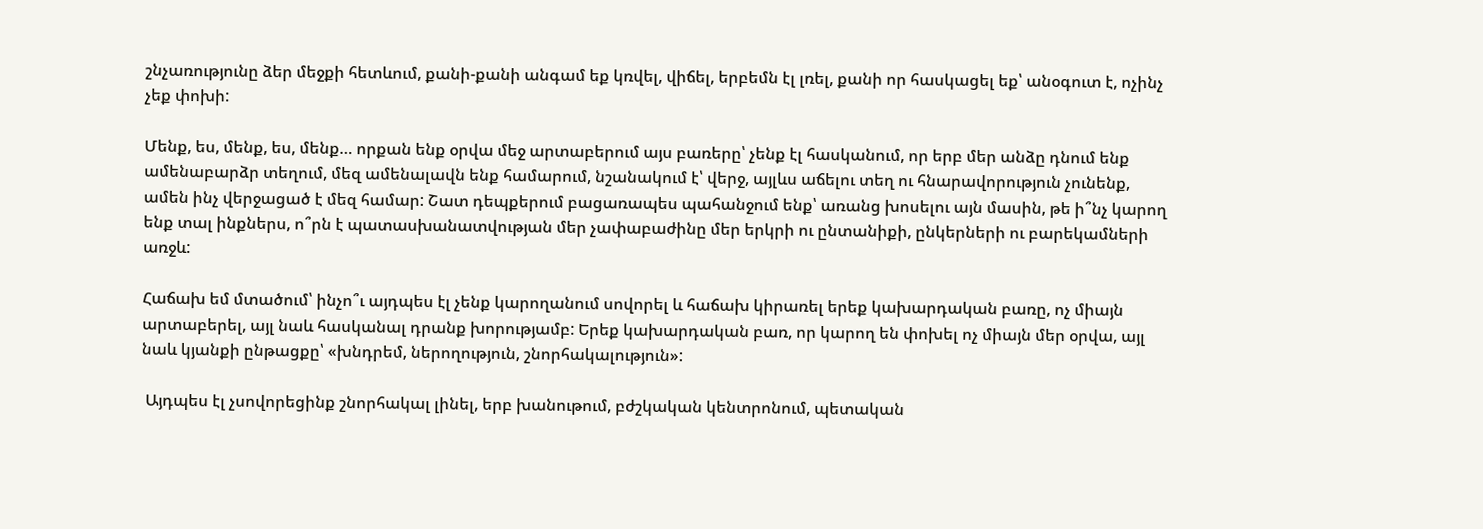շնչառությունը ձեր մեջքի հետևում, քանի-քանի անգամ եք կռվել, վիճել, երբեմն էլ լռել, քանի որ հասկացել եք՝ անօգուտ է, ոչինչ չեք փոխի:

Մենք, ես, մենք, ես, մենք… որքան ենք օրվա մեջ արտաբերում այս բառերը՝ չենք էլ հասկանում, որ երբ մեր անձը դնում ենք ամենաբարձր տեղում, մեզ ամենալավն ենք համարում, նշանակում է՝ վերջ, այլևս աճելու տեղ ու հնարավորություն չունենք, ամեն ինչ վերջացած է մեզ համար: Շատ դեպքերում բացառապես պահանջում ենք՝ առանց խոսելու այն մասին, թե ի՞նչ կարող ենք տալ ինքներս, ո՞րն է պատասխանատվության մեր չափաբաժինը մեր երկրի ու ընտանիքի, ընկերների ու բարեկամների առջև:

Հաճախ եմ մտածում՝ ինչո՞ւ այդպես էլ չենք կարողանում սովորել և հաճախ կիրառել երեք կախարդական բառը, ոչ միայն արտաբերել, այլ նաև հասկանալ դրանք խորությամբ: Երեք կախարդական բառ, որ կարող են փոխել ոչ միայն մեր օրվա, այլ նաև կյանքի ընթացքը՝ «խնդրեմ, ներողություն, շնորհակալություն»:

 Այդպես էլ չսովորեցինք շնորհակալ լինել, երբ խանութում, բժշկական կենտրոնում, պետական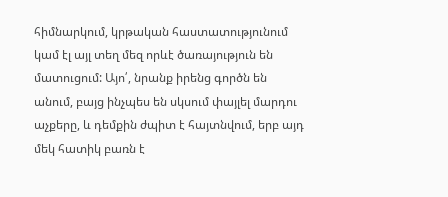հիմնարկում, կրթական հաստատությունում կամ էլ այլ տեղ մեզ որևէ ծառայություն են մատուցում: Այո՛, նրանք իրենց գործն են անում, բայց ինչպես են սկսում փայլել մարդու աչքերը, և դեմքին ժպիտ է հայտնվում, երբ այդ մեկ հատիկ բառն է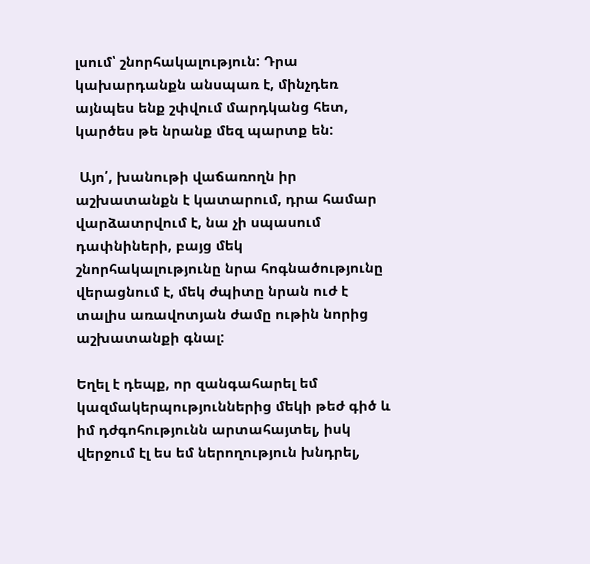լսում՝ շնորհակալություն: Դրա կախարդանքն անսպառ է, մինչդեռ այնպես ենք շփվում մարդկանց հետ, կարծես թե նրանք մեզ պարտք են:

 Այո՛, խանութի վաճառողն իր աշխատանքն է կատարում, դրա համար վարձատրվում է, նա չի սպասում դափնիների, բայց մեկ շնորհակալությունը նրա հոգնածությունը վերացնում է, մեկ ժպիտը նրան ուժ է տալիս առավոտյան ժամը ութին նորից աշխատանքի գնալ:

Եղել է դեպք, որ զանգահարել եմ կազմակերպություններից մեկի թեժ գիծ և իմ դժգոհությունն արտահայտել, իսկ վերջում էլ ես եմ ներողություն խնդրել,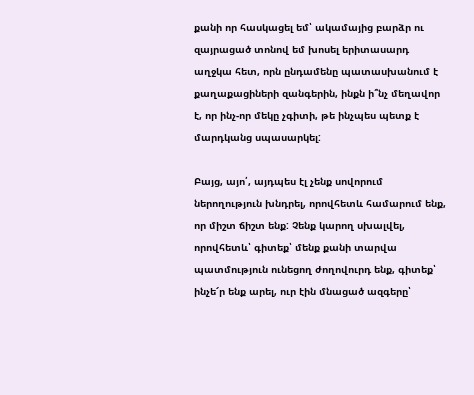քանի որ հասկացել եմ՝ ակամայից բարձր ու զայրացած տոնով եմ խոսել երիտասարդ աղջկա հետ, որն ընդամենը պատասխանում է քաղաքացիների զանգերին, ինքն ի՞նչ մեղավոր է, որ ինչ-որ մեկը չգիտի, թե ինչպես պետք է մարդկանց սպասարկել:

Բայց, այո՛, այդպես էլ չենք սովորում ներողություն խնդրել, որովհետև համարում ենք, որ միշտ ճիշտ ենք: Չենք կարող սխալվել, որովհետև՝ գիտեք՝ մենք քանի տարվա պատմություն ունեցող ժողովուրդ ենք, գիտեք՝ ինչե՜ր ենք արել, ուր էին մնացած ազգերը՝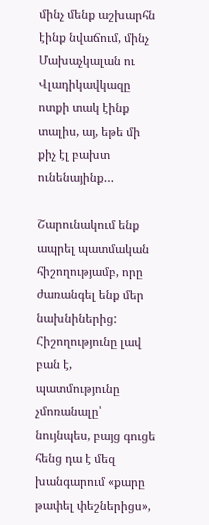մինչ մենք աշխարհն էինք նվաճում, մինչ Մախաչկալան ու Վլադիկավկազը ոտքի տակ էինք տալիս, այ, եթե մի քիչ էլ բախտ ունենայինք…

Շարունակում ենք ապրել պատմական հիշողությամբ, որը ժառանգել ենք մեր նախնիներից: Հիշողությունը լավ բան է, պատմությունը չմոռանալը՝ նույնպես, բայց գուցե հենց դա է մեզ խանգարում «քարը թափել փեշներիցս»,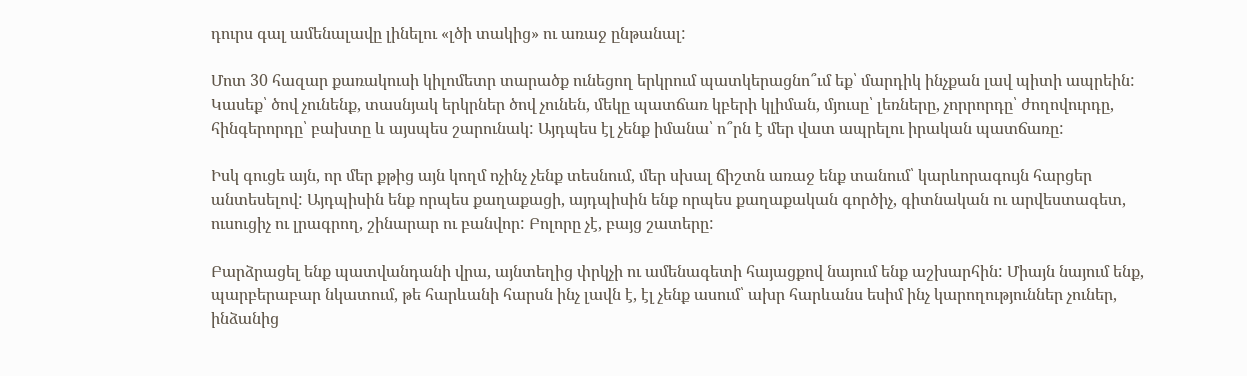դուրս գալ ամենալավը լինելու «լծի տակից» ու առաջ ընթանալ:

Մոտ 30 հազար քառակուսի կիլոմետր տարածք ունեցող երկրում պատկերացնո՞ւմ եք՝ մարդիկ ինչքան լավ պիտի ապրեին: Կասեք՝ ծով չունենք, տասնյակ երկրներ ծով չունեն, մեկը պատճառ կբերի կլիման, մյուսը՝ լեռները, չորրորդը՝ ժողովուրդը, հինգերորդը՝ բախտը և այսպես շարունակ: Այդպես էլ չենք իմանա՝ ո՞րն է մեր վատ ապրելու իրական պատճառը:

Իսկ գուցե այն, որ մեր քթից այն կողմ ոչինչ չենք տեսնում, մեր սխալ ճիշտն առաջ ենք տանում՝ կարևորագույն հարցեր անտեսելով: Այդպիսին ենք որպես քաղաքացի, այդպիսին ենք որպես քաղաքական գործիչ, գիտնական ու արվեստագետ, ուսուցիչ ու լրագրող, շինարար ու բանվոր: Բոլորը չէ, բայց շատերը:

Բարձրացել ենք պատվանդանի վրա, այնտեղից փրկչի ու ամենագետի հայացքով նայում ենք աշխարհին: Միայն նայում ենք, պարբերաբար նկատում, թե հարևանի հարսն ինչ լավն է, էլ չենք ասում՝ ախր հարևանս եսիմ ինչ կարողություններ չուներ, ինձանից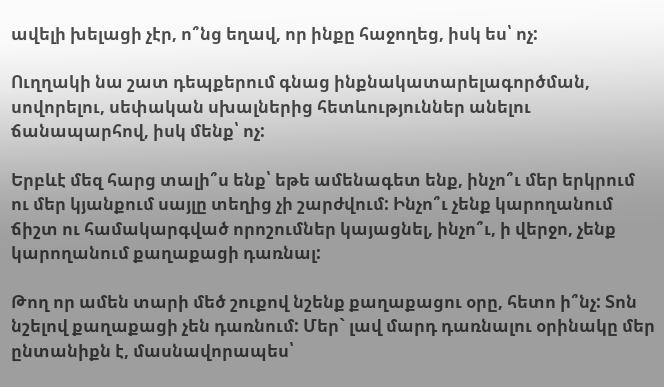ավելի խելացի չէր, ո՞նց եղավ, որ ինքը հաջողեց, իսկ ես՝ ոչ:

Ուղղակի նա շատ դեպքերում գնաց ինքնակատարելագործման, սովորելու, սեփական սխալներից հետևություններ անելու ճանապարհով, իսկ մենք՝ ոչ:

Երբևէ մեզ հարց տալի՞ս ենք՝ եթե ամենագետ ենք, ինչո՞ւ մեր երկրում ու մեր կյանքում սայլը տեղից չի շարժվում: Ինչո՞ւ չենք կարողանում ճիշտ ու համակարգված որոշումներ կայացնել, ինչո՞ւ, ի վերջո, չենք կարողանում քաղաքացի դառնալ:

Թող որ ամեն տարի մեծ շուքով նշենք քաղաքացու օրը, հետո ի՞նչ: Տոն նշելով քաղաքացի չեն դառնում: Մեր` լավ մարդ դառնալու օրինակը մեր ընտանիքն է, մասնավորապես՝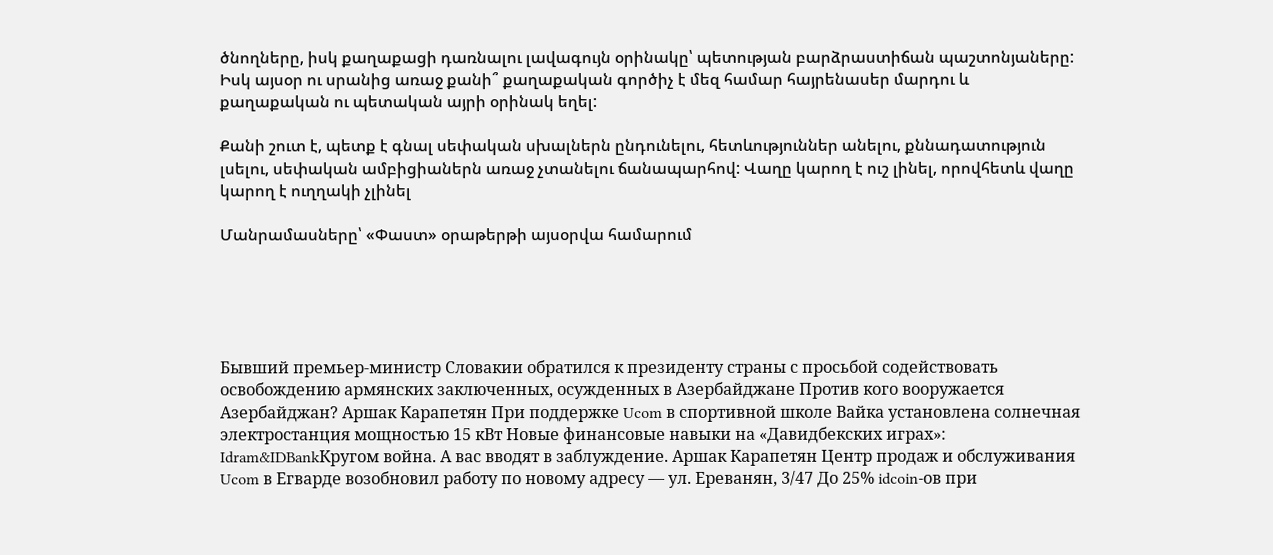ծնողները, իսկ քաղաքացի դառնալու լավագույն օրինակը՝ պետության բարձրաստիճան պաշտոնյաները: Իսկ այսօր ու սրանից առաջ քանի՞ քաղաքական գործիչ է մեզ համար հայրենասեր մարդու և քաղաքական ու պետական այրի օրինակ եղել:

Քանի շուտ է, պետք է գնալ սեփական սխալներն ընդունելու, հետևություններ անելու, քննադատություն լսելու, սեփական ամբիցիաներն առաջ չտանելու ճանապարհով: Վաղը կարող է ուշ լինել, որովհետև վաղը կարող է ուղղակի չլինել

Մանրամասները՝ «Փաստ» օրաթերթի այսօրվա համարում





Бывший премьер-министр Словакии обратился к президенту страны с просьбой содействовать освобождению армянских заключенных, осужденных в Азербайджане Против кого вооружается Азербайджан? Аршак Карапетян При поддержке Ucom в спортивной школе Вайка установлена солнечная электростанция мощностью 15 кВт Новые финансовые навыки на «Давидбекских играх»: Idram&IDBankКругом война. А вас вводят в заблуждение. Аршак Карапетян Центр продаж и обслуживания Ucom в Егварде возобновил работу по новому адресу — ул. Ереванян, 3/47 До 25% idcoin-ов при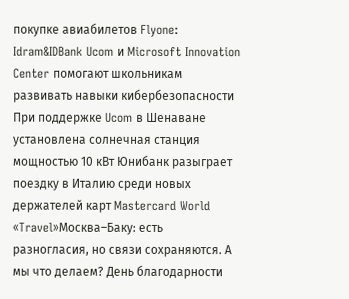покупке авиабилетов Flyone: Idram&IDBank Ucom и Microsoft Innovation Center помогают школьникам развивать навыки кибербезопасности При поддержке Ucom в Шенаване установлена солнечная станция мощностью 10 кВт Юнибанк разыграет поездку в Италию среди новых держателей карт Mastercard World «Travel»Москва–Баку: есть разногласия, но связи сохраняются. А мы что делаем? День благодарности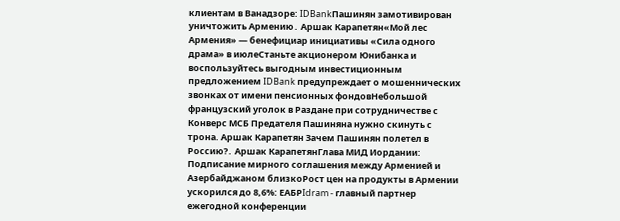клиентам в Ванадзоре: IDBankПашинян замотивирован уничтожить Армению․ Аршак Карапетян«Мой лес Армения» — бенефициар инициативы «Сила одного драма» в июлеСтаньте акционером Юнибанка и воспользуйтесь выгодным инвестиционным предложением IDBank предупреждает о мошеннических звонках от имени пенсионных фондовНебольшой французский уголок в Раздане при сотрудничестве с Конверс МСБ Предателя Пашиняна нужно скинуть с трона. Аршак Карапетян Зачем Пашинян полетел в Россию?․ Аршак КарапетянГлава МИД Иордании: Подписание мирного соглашения между Арменией и Азербайджаном близкоРост цен на продукты в Армении ускорился до 8,6%: ЕАБРIdram - главный партнер ежегодной конференции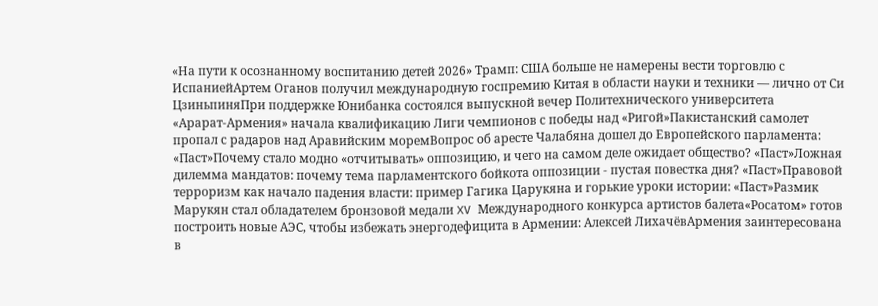«На пути к осознанному воспитанию детей 2026» Трамп: США больше не намерены вести торговлю с ИспаниейАртем Оганов получил международную госпремию Китая в области науки и техники — лично от Си ЦзиньпиняПри поддержке Юнибанка состоялся выпускной вечер Политехнического университета «Арарат‑Армения» начала квалификацию Лиги чемпионов с победы над «Ригой»Пакистанский самолет пропал с радаров над Аравийским моремВопрос об аресте Чалабяна дошел до Европейского парламента: «Паст»Почему стало модно «отчитывать» оппозицию, и чего на самом деле ожидает общество? «Паст»Ложная дилемма мандатов: почему тема парламентского бойкота оппозиции - пустая повестка дня? «Паст»Правовой терроризм как начало падения власти: пример Гагика Царукяна и горькие уроки истории: «Паст»Размик Марукян стал обладателем бронзовой медали XV Международного конкурса артистов балета«Росатом» готов построить новые АЭС, чтобы избежать энергодефицита в Армении: Алексей ЛихачёвАрмения заинтересована в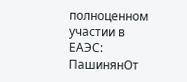полноценном участии в ЕАЭС: ПашинянОт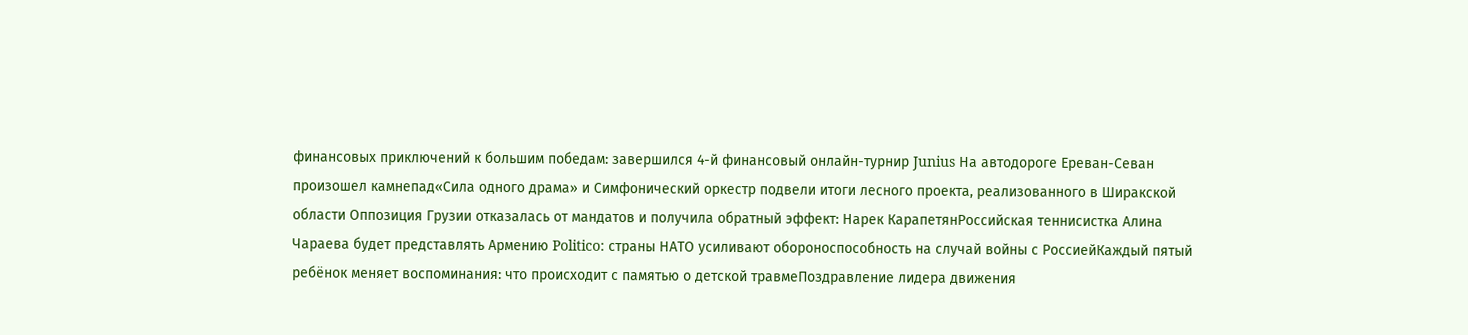финансовых приключений к большим победам: завершился 4-й финансовый онлайн-турнир Junius На автодороге Ереван-Севан произошел камнепад«Сила одного драма» и Симфонический оркестр подвели итоги лесного проекта, реализованного в Ширакской области Оппозиция Грузии отказалась от мандатов и получила обратный эффект: Нарек КарапетянРоссийская теннисистка Алина Чараева будет представлять Армению Politico: страны НАТО усиливают обороноспособность на случай войны с РоссиейКаждый пятый ребёнок меняет воспоминания: что происходит с памятью о детской травмеПоздравление лидера движения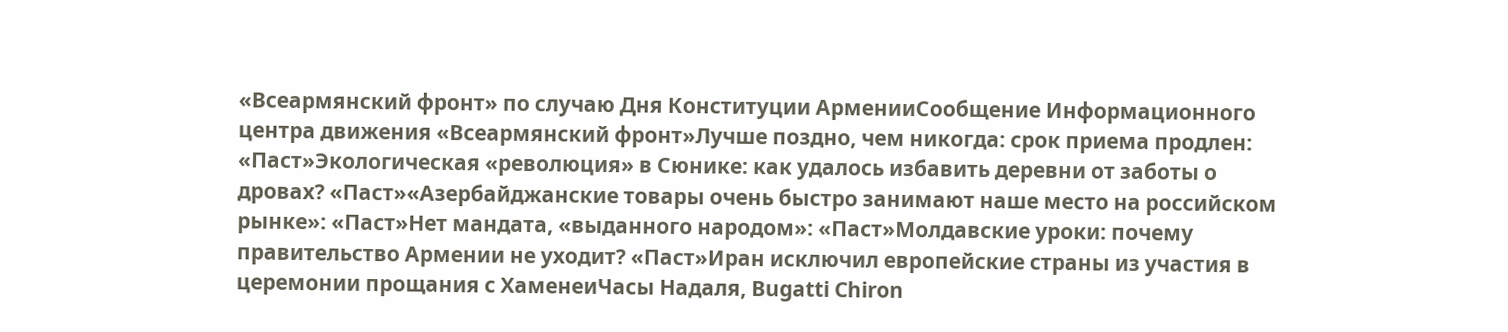«Всеармянский фронт» по случаю Дня Конституции АрменииСообщение Информационного центра движения «Всеармянский фронт»Лучше поздно, чем никогда: срок приема продлен: «Паст»Экологическая «революция» в Сюнике: как удалось избавить деревни от заботы о дровах? «Паст»«Азербайджанские товары очень быстро занимают наше место на российском рынке»: «Паст»Нет мандата, «выданного народом»: «Паст»Молдавские уроки: почему правительство Армении не уходит? «Паст»Иран исключил европейские страны из участия в церемонии прощания с ХаменеиЧасы Надаля, Bugatti Chiron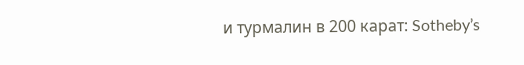и турмалин в 200 карат: Sotheby’s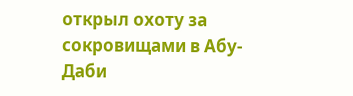открыл охоту за сокровищами в Абу-Даби